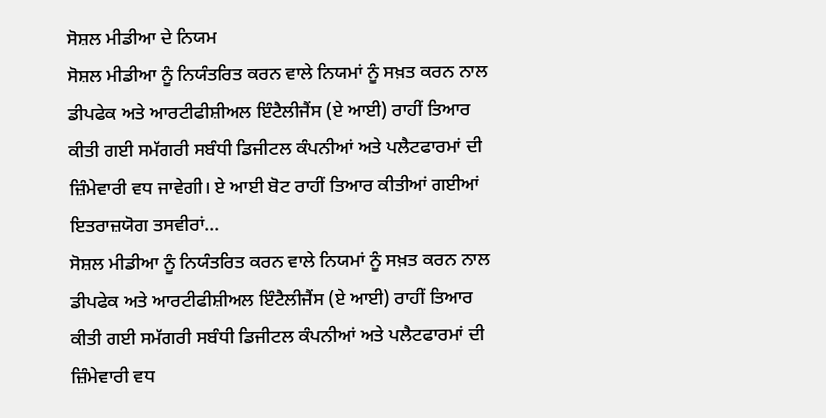ਸੋਸ਼ਲ ਮੀਡੀਆ ਦੇ ਨਿਯਮ
ਸੋਸ਼ਲ ਮੀਡੀਆ ਨੂੰ ਨਿਯੰਤਰਿਤ ਕਰਨ ਵਾਲੇ ਨਿਯਮਾਂ ਨੂੰ ਸਖ਼ਤ ਕਰਨ ਨਾਲ ਡੀਪਫੇਕ ਅਤੇ ਆਰਟੀਫੀਸ਼ੀਅਲ ਇੰਟੈਲੀਜੈਂਸ (ਏ ਆਈ) ਰਾਹੀਂ ਤਿਆਰ ਕੀਤੀ ਗਈ ਸਮੱਗਰੀ ਸਬੰਧੀ ਡਿਜੀਟਲ ਕੰਪਨੀਆਂ ਅਤੇ ਪਲੈਟਫਾਰਮਾਂ ਦੀ ਜ਼ਿੰਮੇਵਾਰੀ ਵਧ ਜਾਵੇਗੀ। ਏ ਆਈ ਬੋਟ ਰਾਹੀਂ ਤਿਆਰ ਕੀਤੀਆਂ ਗਈਆਂ ਇਤਰਾਜ਼ਯੋਗ ਤਸਵੀਰਾਂ...
ਸੋਸ਼ਲ ਮੀਡੀਆ ਨੂੰ ਨਿਯੰਤਰਿਤ ਕਰਨ ਵਾਲੇ ਨਿਯਮਾਂ ਨੂੰ ਸਖ਼ਤ ਕਰਨ ਨਾਲ ਡੀਪਫੇਕ ਅਤੇ ਆਰਟੀਫੀਸ਼ੀਅਲ ਇੰਟੈਲੀਜੈਂਸ (ਏ ਆਈ) ਰਾਹੀਂ ਤਿਆਰ ਕੀਤੀ ਗਈ ਸਮੱਗਰੀ ਸਬੰਧੀ ਡਿਜੀਟਲ ਕੰਪਨੀਆਂ ਅਤੇ ਪਲੈਟਫਾਰਮਾਂ ਦੀ ਜ਼ਿੰਮੇਵਾਰੀ ਵਧ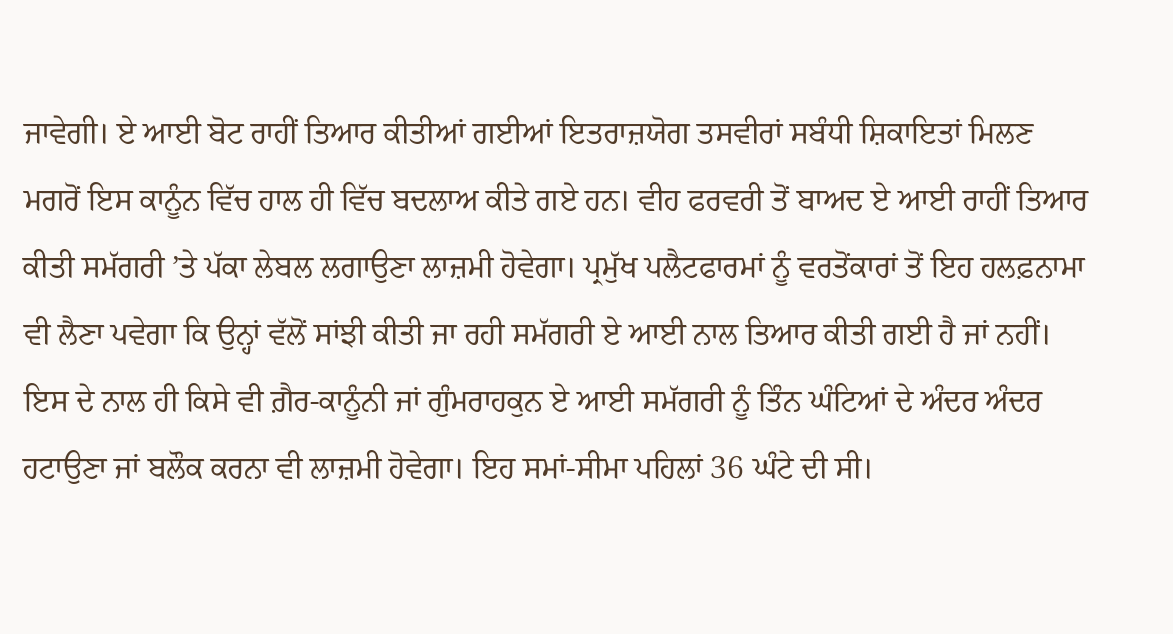ਜਾਵੇਗੀ। ਏ ਆਈ ਬੋਟ ਰਾਹੀਂ ਤਿਆਰ ਕੀਤੀਆਂ ਗਈਆਂ ਇਤਰਾਜ਼ਯੋਗ ਤਸਵੀਰਾਂ ਸਬੰਧੀ ਸ਼ਿਕਾਇਤਾਂ ਮਿਲਣ ਮਗਰੋਂ ਇਸ ਕਾਨੂੰਨ ਵਿੱਚ ਹਾਲ ਹੀ ਵਿੱਚ ਬਦਲਾਅ ਕੀਤੇ ਗਏ ਹਨ। ਵੀਹ ਫਰਵਰੀ ਤੋਂ ਬਾਅਦ ਏ ਆਈ ਰਾਹੀਂ ਤਿਆਰ ਕੀਤੀ ਸਮੱਗਰੀ ’ਤੇ ਪੱਕਾ ਲੇਬਲ ਲਗਾਉਣਾ ਲਾਜ਼ਮੀ ਹੋਵੇਗਾ। ਪ੍ਰਮੁੱਖ ਪਲੈਟਫਾਰਮਾਂ ਨੂੰ ਵਰਤੋਂਕਾਰਾਂ ਤੋਂ ਇਹ ਹਲਫ਼ਨਾਮਾ ਵੀ ਲੈਣਾ ਪਵੇਗਾ ਕਿ ਉਨ੍ਹਾਂ ਵੱਲੋਂ ਸਾਂਝੀ ਕੀਤੀ ਜਾ ਰਹੀ ਸਮੱਗਰੀ ਏ ਆਈ ਨਾਲ ਤਿਆਰ ਕੀਤੀ ਗਈ ਹੈ ਜਾਂ ਨਹੀਂ। ਇਸ ਦੇ ਨਾਲ ਹੀ ਕਿਸੇ ਵੀ ਗ਼ੈਰ-ਕਾਨੂੰਨੀ ਜਾਂ ਗੁੰਮਰਾਹਕੁਨ ਏ ਆਈ ਸਮੱਗਰੀ ਨੂੰ ਤਿੰਨ ਘੰਟਿਆਂ ਦੇ ਅੰਦਰ ਅੰਦਰ ਹਟਾਉਣਾ ਜਾਂ ਬਲੌਕ ਕਰਨਾ ਵੀ ਲਾਜ਼ਮੀ ਹੋਵੇਗਾ। ਇਹ ਸਮਾਂ-ਸੀਮਾ ਪਹਿਲਾਂ 36 ਘੰਟੇ ਦੀ ਸੀ।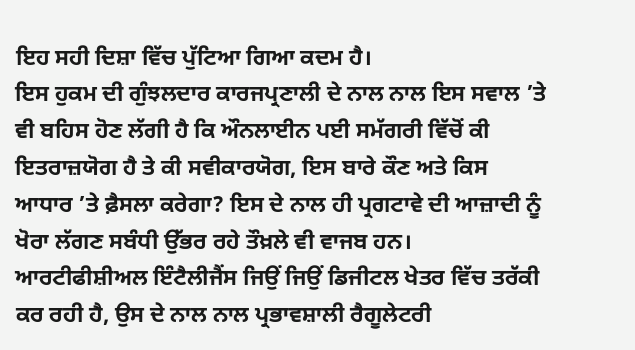ਇਹ ਸਹੀ ਦਿਸ਼ਾ ਵਿੱਚ ਪੁੱਟਿਆ ਗਿਆ ਕਦਮ ਹੈ।
ਇਸ ਹੁਕਮ ਦੀ ਗੁੰਝਲਦਾਰ ਕਾਰਜਪ੍ਰਣਾਲੀ ਦੇ ਨਾਲ ਨਾਲ ਇਸ ਸਵਾਲ ’ਤੇ ਵੀ ਬਹਿਸ ਹੋਣ ਲੱਗੀ ਹੈ ਕਿ ਔਨਲਾਈਨ ਪਈ ਸਮੱਗਰੀ ਵਿੱਚੋਂ ਕੀ ਇਤਰਾਜ਼ਯੋਗ ਹੈ ਤੇ ਕੀ ਸਵੀਕਾਰਯੋਗ, ਇਸ ਬਾਰੇ ਕੌਣ ਅਤੇ ਕਿਸ ਆਧਾਰ ’ਤੇ ਫ਼ੈਸਲਾ ਕਰੇਗਾ? ਇਸ ਦੇ ਨਾਲ ਹੀ ਪ੍ਰਗਟਾਵੇ ਦੀ ਆਜ਼ਾਦੀ ਨੂੰ ਖੋਰਾ ਲੱਗਣ ਸਬੰਧੀ ਉੱਭਰ ਰਹੇ ਤੌਖ਼ਲੇ ਵੀ ਵਾਜਬ ਹਨ।
ਆਰਟੀਫੀਸ਼ੀਅਲ ਇੰਟੈਲੀਜੈਂਸ ਜਿਉਂ ਜਿਉਂ ਡਿਜੀਟਲ ਖੇਤਰ ਵਿੱਚ ਤਰੱਕੀ ਕਰ ਰਹੀ ਹੈ, ਉਸ ਦੇ ਨਾਲ ਨਾਲ ਪ੍ਰਭਾਵਸ਼ਾਲੀ ਰੈਗੂਲੇਟਰੀ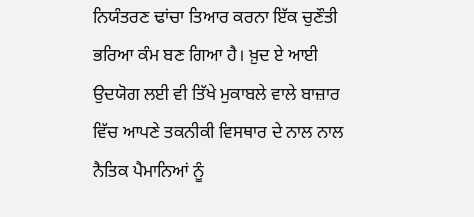ਨਿਯੰਤਰਣ ਢਾਂਚਾ ਤਿਆਰ ਕਰਨਾ ਇੱਕ ਚੁਣੌਤੀ ਭਰਿਆ ਕੰਮ ਬਣ ਗਿਆ ਹੈ। ਖ਼ੁਦ ਏ ਆਈ ਉਦਯੋਗ ਲਈ ਵੀ ਤਿੱਖੇ ਮੁਕਾਬਲੇ ਵਾਲੇ ਬਾਜ਼ਾਰ ਵਿੱਚ ਆਪਣੇ ਤਕਨੀਕੀ ਵਿਸਥਾਰ ਦੇ ਨਾਲ ਨਾਲ ਨੈਤਿਕ ਪੈਮਾਨਿਆਂ ਨੂੰ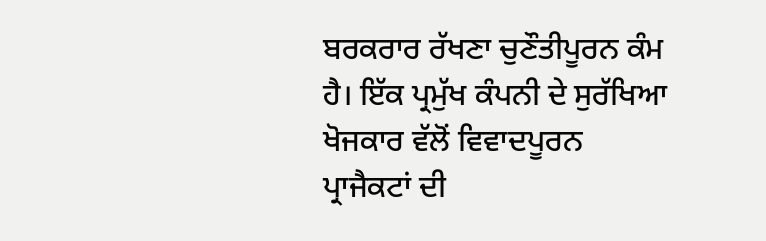ਬਰਕਰਾਰ ਰੱਖਣਾ ਚੁਣੌਤੀਪੂਰਨ ਕੰਮ ਹੈ। ਇੱਕ ਪ੍ਰਮੁੱਖ ਕੰਪਨੀ ਦੇ ਸੁਰੱਖਿਆ ਖੋਜਕਾਰ ਵੱਲੋਂ ਵਿਵਾਦਪੂਰਨ ਪ੍ਰਾਜੈਕਟਾਂ ਦੀ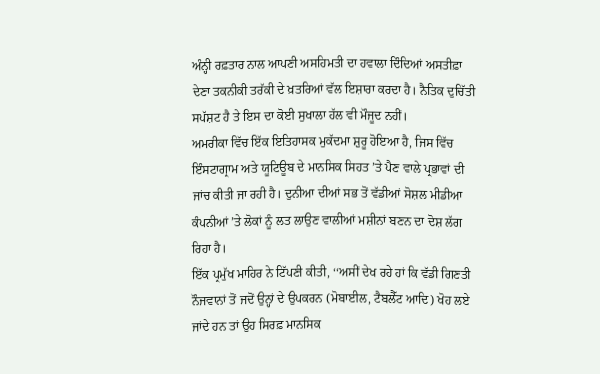ਅੰਨ੍ਹੀ ਰਫ਼ਤਾਰ ਨਾਲ ਆਪਣੀ ਅਸਹਿਮਤੀ ਦਾ ਹਵਾਲਾ ਦਿੰਦਿਆਂ ਅਸਤੀਫ਼ਾ ਦੇਣਾ ਤਕਨੀਕੀ ਤਰੱਕੀ ਦੇ ਖ਼ਤਰਿਆਂ ਵੱਲ ਇਸ਼ਾਰਾ ਕਰਦਾ ਹੈ। ਨੈਤਿਕ ਦੁਚਿੱਤੀ ਸਪੱਸ਼ਟ ਹੈ ਤੇ ਇਸ ਦਾ ਕੋਈ ਸੁਖਾਲਾ ਹੱਲ ਵੀ ਮੌਜੂਦ ਨਹੀਂ।
ਅਮਰੀਕਾ ਵਿੱਚ ਇੱਕ ਇਤਿਹਾਸਕ ਮੁਕੱਦਮਾ ਸ਼ੁਰੂ ਹੋਇਆ ਹੈ, ਜਿਸ ਵਿੱਚ ਇੰਸਟਾਗ੍ਰਾਮ ਅਤੇ ਯੂਟਿਊਬ ਦੇ ਮਾਨਸਿਕ ਸਿਹਤ ’ਤੇ ਪੈਣ ਵਾਲੇ ਪ੍ਰਭਾਵਾਂ ਦੀ ਜਾਂਚ ਕੀਤੀ ਜਾ ਰਹੀ ਹੈ। ਦੁਨੀਆ ਦੀਆਂ ਸਭ ਤੋਂ ਵੱਡੀਆਂ ਸੋਸ਼ਲ ਮੀਡੀਆ ਕੰਪਨੀਆਂ ’ਤੇ ਲੋਕਾਂ ਨੂੰ ਲਤ ਲਾਉਣ ਵਾਲੀਆਂ ਮਸ਼ੀਨਾਂ ਬਣਨ ਦਾ ਦੋਸ਼ ਲੱਗ ਰਿਹਾ ਹੈ।
ਇੱਕ ਪ੍ਰਮੁੱਖ ਮਾਹਿਰ ਨੇ ਟਿੱਪਣੀ ਕੀਤੀ, ‘‘ਅਸੀਂ ਦੇਖ ਰਹੇ ਹਾਂ ਕਿ ਵੱਡੀ ਗਿਣਤੀ ਨੌਜਵਾਨਾਂ ਤੋਂ ਜਦੋਂ ਉਨ੍ਹਾਂ ਦੇ ਉਪਕਰਨ (ਮੋਬਾਈਲ, ਟੈਬਲੈੱਟ ਆਦਿ) ਖੋਹ ਲਏ ਜਾਂਦੇ ਹਨ ਤਾਂ ਉਹ ਸਿਰਫ਼ ਮਾਨਸਿਕ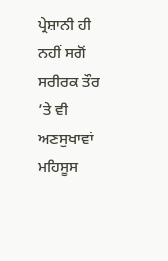ਪ੍ਰੇਸ਼ਾਨੀ ਹੀ ਨਹੀਂ ਸਗੋਂ ਸਰੀਰਕ ਤੌਰ ’ਤੇ ਵੀ ਅਣਸੁਖਾਵਾਂ ਮਹਿਸੂਸ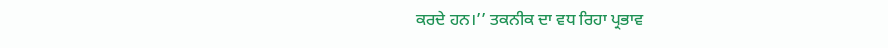ਕਰਦੇ ਹਨ।’’ ਤਕਨੀਕ ਦਾ ਵਧ ਰਿਹਾ ਪ੍ਰਭਾਵ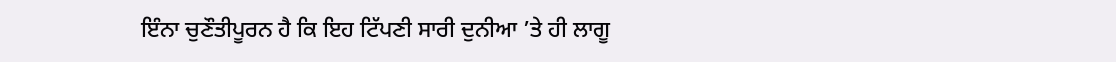ਇੰਨਾ ਚੁਣੌਤੀਪੂਰਨ ਹੈ ਕਿ ਇਹ ਟਿੱਪਣੀ ਸਾਰੀ ਦੁਨੀਆ ’ਤੇ ਹੀ ਲਾਗੂ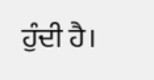ਹੁੰਦੀ ਹੈ।